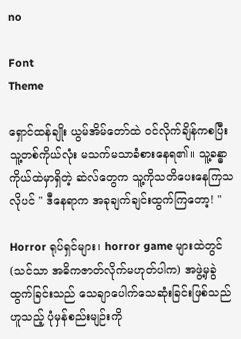no

Font
Theme

ရှောင်ထန်ချိုး ယွမ်အိမ်တော်ထဲ ဝင်လိုက်ချိန်ကစပြီး သူ့တစ်ကိုယ်လုံး မသက်မသာခံစားနေရ၏။ သူ့ခန္ဓာကိုယ်ထဲမှာရှိတဲ့ ဆဲလ်တွေက သူ့ကိုသတိ‌ပေးနေကြသလိုပင် " ဒီနေရာက အခုချက်ချင်းထွက်ကြတော့! "

Horror ရုပ်ရှင်များ၊ horror game များထဲတွင် (သင်သာ အဓိကဇာတ်လိုက်မဟုတ်ပါက) အဖွဲ့မှခွဲထွက်ခြင်းသည် သေချာပေါက်သေဆုံးခြင်းဖြစ်သည်ဟူသည့် ပုံမှန်စည်းမျဉ်းကို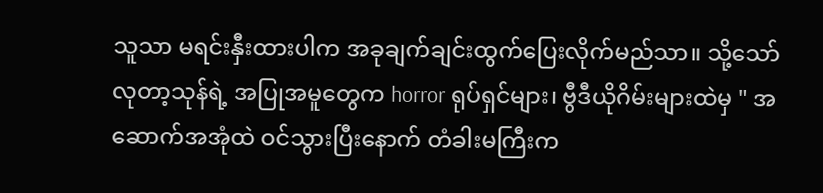သူသာ မရင်းနှီးထားပါက အခုချက်ချင်းထွက်ပြေးလိုက်မည်သာ။ သို့သော် လုတာ့သုန်ရဲ့ အပြုအမူတွေက horror ရုပ်ရှင်များ၊ ဗွီဒီယိုဂိမ်းများထဲမှ " အဆောက်အအုံထဲ ဝင်သွားပြီးနောက် တံခါးမကြီးက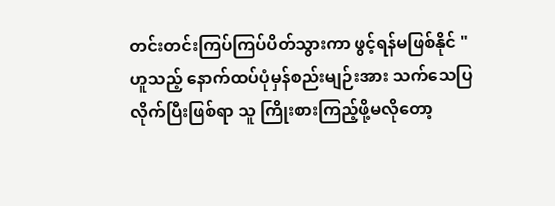တင်းတင်းကြပ်ကြပ်ပိတ်သွားကာ ဖွင့်ရန်မဖြစ်နိုင် " ဟူသည့် နောက်ထပ်ပုံမှန်စည်းမျဉ်းအား သက်သေပြလိုက်ပြီးဖြစ်ရာ သူ ကြိုးစားကြည့်ဖို့မလိုတော့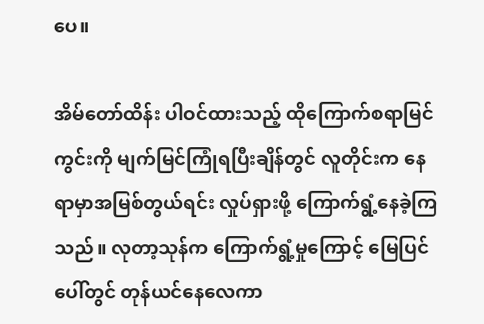ပေ။

အိမ်တော်ထိန်း ပါဝင်ထားသည့် ‌ထိုကြောက်စရာမြင်ကွင်းကို မျက်မြင်ကြုံရပြီးချိန်တွင် လူတိုင်းက နေရာမှာအမြစ်တွယ်ရင်း လှုပ်ရှားဖို့ ကြောက်ရွံ့နေခဲ့ကြသည်။ လုတာ့သုန်က ကြောက်ရွံ့မှုကြောင့် မြေပြင်ပေါ်တွင် တုန်ယင်နေလေကာ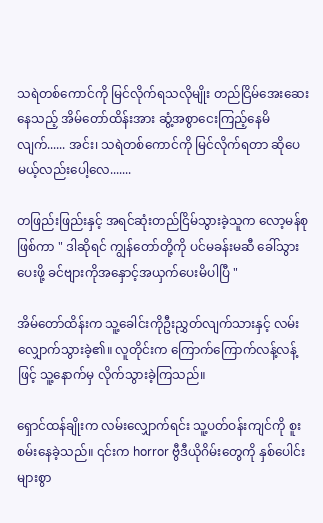သရဲတစ်ကောင်ကို မြင်လိုက်ရသလိုမျိုး တည်ငြိမ်အေးဆေးနေသည့် အိမ်တော်ထိန်းအား ဆွံ့အစွာငေးကြည့်နေမိလျက်...... အင်း၊ သရဲတစ်ကောင်ကို မြင်လိုက်ရတာ ဆိုပေမယ့်လည်းပေါ့လေ.......

တဖြည်းဖြည်းနှင့် အရင်ဆုံးတည်ငြိမ်သွားခဲ့သူက လော့မန်စုဖြစ်ကာ " ဒါဆိုရင် ကျွန်တော်တို့ကို ပင်မ‌ခန်းမဆီ ခေါ်သွားပေးဖို့ ခင်ဗျားကိုအနှောင့်အယှက်ပေးမိပါပြီ "

အိမ်တော်ထိန်းက သူ့ခေါင်းကိုဦးညွှတ်လျက်သားနှင့် လမ်းလျှောက်သွားခဲ့၏။ လူတိုင်းက ကြောက်ကြောက်လန့်လန့်ဖြင့် ‌သူ့နောက်မှ လိုက်သွားခဲ့ကြသည်။

ရှောင်ထန်ချိုးက လမ်းလျှောက်ရင်း သူ့ပတ်ဝန်းကျင်ကို စူးစမ်းနေခဲ့သည်။ ၎င်းက horror ဗွီဒီယိုဂိမ်းတွေကို နှစ်ပေါင်းများစွာ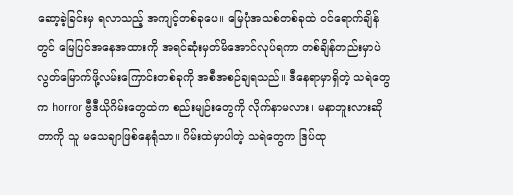ဆော့ခဲ့ခြင်းမှ ရလာသည့် အကျင့်တစ်ခုပေ။ မြေပုံအသစ်တစ်ခုထဲ ဝင်ရောက်ချိန်တွင် မြေပြင်အနေအထားကို အရင်ဆုံးမှတ်မိအောင်လုပ်ရကာ တစ်ချိန်တည်းမှာပဲ လွတ်မြောက်ဖို့လမ်းကြောင်းတစ်ခုကို အစီအစဉ်ချရသည်။ ဒီနေရာမှာရှိတဲ့ သရဲတွေက horror ဗွီဒီယိုဂိမ်းတွေထဲက စည်းမျဉ်းတွေကို လိုက်နာမလား၊ မနာဘူးလားဆိုတာကို သူ မသေချာဖြစ်နေရုံသာ။ ဂိမ်းထဲမှာပါတဲ့ သရဲတွေက ဒြပ်ထု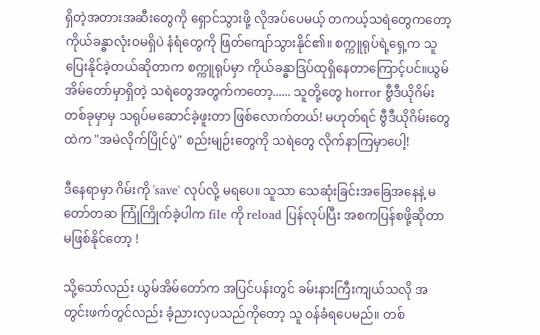ရှိတဲ့အတားအဆီးတွေကို ‌ရှောင်သွားဖို့ လို‌အပ်ပေမယ့် တကယ့်သရဲတွေကတော့ ကိုယ်ခန္ဓာလုံးဝမရှိပဲ နံရံတွေကို ဖြတ်ကျော်သွားနိုင်၏။ စက္ကူရုပ်ရဲ့ရှေ့က သူပြေး‌နိုင်ခဲ့တယ်ဆိုတာက စက္ကူရုပ်မှာ ကိုယ်ခန္ဓာဒြပ်ထုရှိနေတာကြောင့်ပင်။ယွမ်အိမ်တော်မှာရှိတဲ့ သရဲတွေအတွက်ကတော့...... သူတို့တွေ horror ဗွီဒီယိုဂိမ်းတစ်ခုမှာမှ သရုပ်မဆောင်ခဲ့ဖူးတာ ဖြစ်လောက်တယ်! မဟုတ်ရင် ဗွီဒီယိုဂိမ်းတွေထဲက "အမဲလိုက်ပြိုင်ပွဲ" စည်းမျဉ်းတွေကို သရဲတွေ လိုက်နာကြမှာပေါ့!

ဒီနေရာမှာ ဂိမ်းကို 'save' လုပ်လို့ မရပေ။ သူသာ သေဆုံးခြင်းအခြေအနေနဲ့ မတော်တဆ ကြုံကြိုက်ခဲ့ပါက file ကို reload ပြန်လုပ်ပြီး အစကပြန်စဖို့ဆိုတာ မဖြစ်နိုင်တော့ !

သို့သော်လည်း ယွမ်အိမ်တော်က အပြင်ပန်းတွင် ခမ်းနားကြီးကျယ်သလို အတွင်းဖက်တွင်လည်း ခံ့ညားလှပသည်ကိုတော့ သူ ဝန်ခံရပေမည်။ တစ်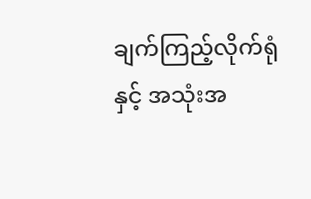ချက်ကြည့်လိုက်ရုံနှင့် အသုံးအ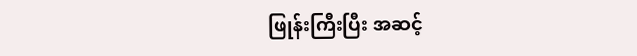ဖြုန်းကြီးပြီး အဆင့်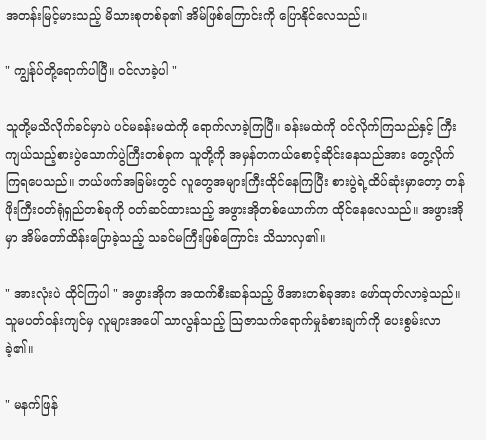အတန်းမြင့်မားသည့် မိသားစုတစ်ခု၏ အိမ်ဖြစ်ကြောင်းကို ပြောနိုင်လေသည်။

" ကျွန်ုပ်တို့ရောက်ပါပြီ။ ဝင်လာခဲ့ပါ "

သူတို့မသိလိုက်ခင်မှာပဲ ပင်မခန်းမထဲကို ရောက်လာခဲ့ကြပြီ။ ခန်းမထဲကို ဝင်လိုက်ကြသည်နှင့် ကြီးကျယ်သည့်စားပွဲသောက်ပွဲကြီးတစ်ခုက သူတို့ကို အမှန်တကယ်စောင့်ဆိုင်းနေသည်အား တွေ့လိုက်ကြရပေသည်။ ဘယ်ဖက်အခြမ်းတွင် လူတွေအများကြီးထိုင်နေကြပြီး စားပွဲရဲ့ထိပ်ဆုံးမှာတော့ တန်ဖိုးကြီးဝတ်ရုံရှည်တစ်ခုကို ဝတ်ဆင်ထားသည့် အဖွားအိုတစ်ယောက်က ထိုင်နေလေသည်။ အဖွားအိုမှာ အိမ်တော်ထိန်းပြောခဲ့သည့် သခင်မကြီးဖြစ်ကြောင်း သိသာလှ၏။

" အားလုံးပဲ ထိုင်ကြပါ " အဖွားအိုက အထက်စီးဆန်သည့် ဖိအားတစ်ခုအား ဖော်ထုတ်လာခဲ့သည်။ သူမပတ်ဝန်းကျင်မှ လူများအပေါ် သာလွန်သည့် သြဇာသက်ရောက်မှုခံစားချက်ကို ပေးစွမ်းလာခဲ့၏။

" မနက်ဖြန်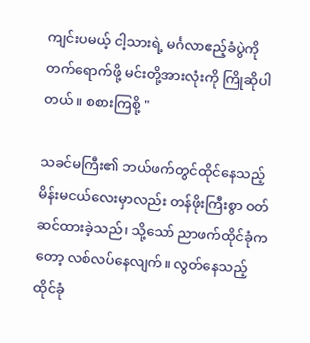ကျင်းပမယ့် ငါ့သားရဲ့ မင်္ဂလာဧည့်ခံပွဲကို တက်ရောက်ဖို့ မင်းတို့အားလုံးကို ကြိုဆိုပါတယ်။ စစားကြစို့ "

သခင်မကြီး၏ ဘယ်ဖက်တွင်ထိုင်နေသည့် မိန်းမငယ်လေးမှာလည်း တန်ဖိုးကြီးစွာ ဝတ်ဆင်ထားခဲ့သည်၊ သို့သော် ညာဖက်ထိုင်ခုံကတော့ လစ်လပ်နေလျက်။ လွတ်နေသည့်ထိုင်ခုံ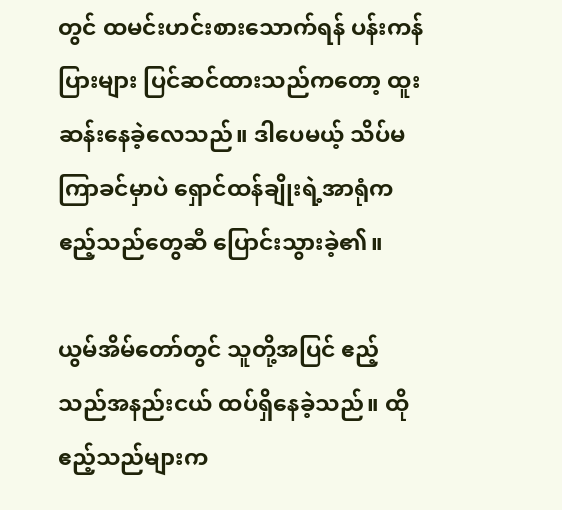တွင် ထမင်းဟင်းစားသောက်ရန် ပန်းကန်ပြားများ ပြင်ဆင်ထားသည်ကတော့ ထူးဆန်းနေခဲ့လေသည်။ ဒါပေမယ့် သိပ်မကြာခင်မှာပဲ ရှောင်ထန်ချိုးရဲ့အာရုံက ဧည့်သည်တွေဆီ ပြောင်းသွားခဲ့၏။

ယွမ်အိမ်တော်တွင် သူတို့အပြင် ဧည့်သည်အနည်းငယ် ထပ်ရှိနေခဲ့သည်။ ထိုဧည့်သည်များက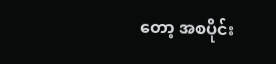တော့ အစပိုင်း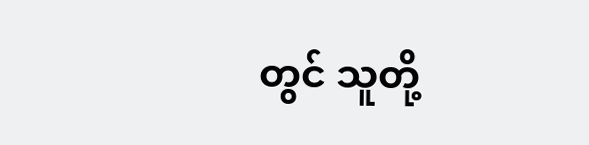တွင် သူတို့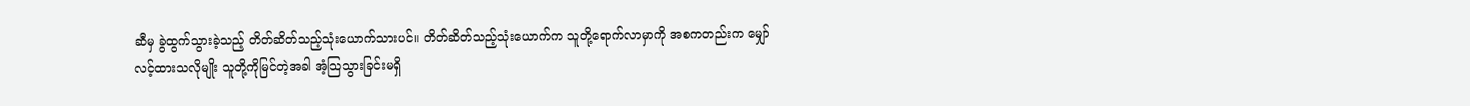ဆီမှ ခွဲထွက်သွားခဲ့သည့် တိတ်ဆိတ်သည့်သုံးယောက်သားပင်။ တိတ်ဆိတ်သည့်သုံးယောက်က သူတို့ရောက်လာမှာကို အစကတည်းက မျှော်လင့်ထားသလိုမျိုး သူတို့ကိုမြင်တဲ့အခါ အံ့သြသွားခြင်းမရှိ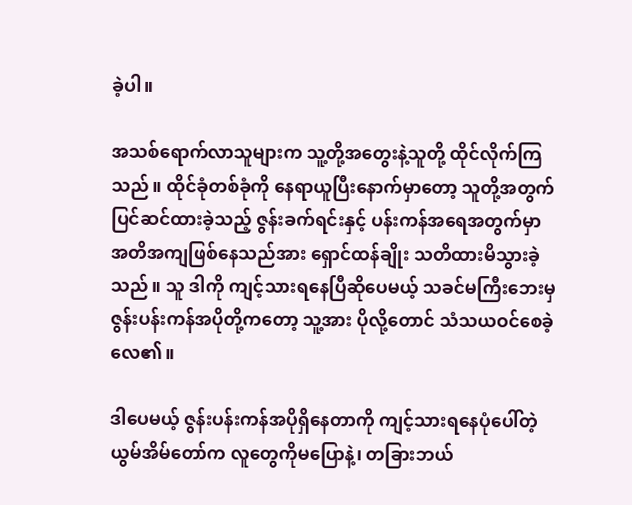ခဲ့ပါ။

အသစ်ရောက်လာသူများက သူ့တို့အတွေးနဲ့သူတို့ ထိုင်လိုက်ကြသည်။ ထိုင်ခုံတစ်ခုံကို နေရာယူပြီးနောက်မှာတော့ သူတို့အတွက် ပြင်ဆင်ထားခဲ့သည့် ဇွန်းခက်ရင်းနှင့် ပန်းကန်အရေအတွက်မှာ အတိအကျဖြစ်နေသည်အား ရှောင်ထန်ချိုး သတိထားမိသွားခဲ့သည်။ သူ ဒါကို ကျင့်သားရနေပြီဆိုပေမယ့် သခင်မကြီးဘေးမှ ဇွန်းပန်းကန်အပိုတို့ကတော့ သူ့အား ပိုလို့တောင် သံသယဝင်စေခဲ့လေ၏။

ဒါပေမယ့် ဇွန်းပန်းကန်အပိုရှိနေတာကို ကျင့်သားရနေပုံပေါ်တဲ့ ယွမ်အိမ်တော်က လူတွေကိုမပြောနဲ့၊ တခြားဘယ်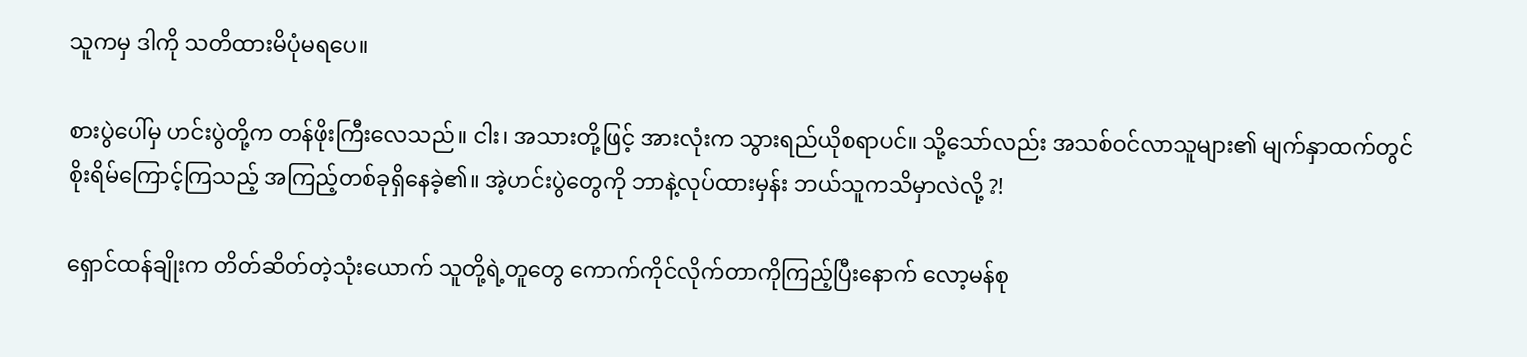သူကမှ ဒါကို သတိထားမိပုံမရပေ။

စားပွဲပေါ်မှ ဟင်းပွဲတို့က တန်ဖိုးကြီးလေသည်။ ငါး၊ အသားတို့ဖြင့် အားလုံးက သွားရည်ယိုစရာပင်။ သို့သော်လည်း အသစ်ဝင်လာသူများ၏ မျက်နှာထက်တွင် စိုးရိမ်ကြောင့်ကြသည့် အကြည့်တစ်ခုရှိနေခဲ့၏။ အဲ့ဟင်းပွဲတွေကို ဘာနဲ့လုပ်ထားမှန်း ဘယ်သူကသိမှာလဲလို့ ?!

ရှောင်ထန်ချိုးက တိတ်ဆိတ်တဲ့သုံးယောက် သူတို့ရဲ့တူတွေ ကောက်ကိုင်လိုက်တာကိုကြည့်ပြီးနောက် လော့မန်စု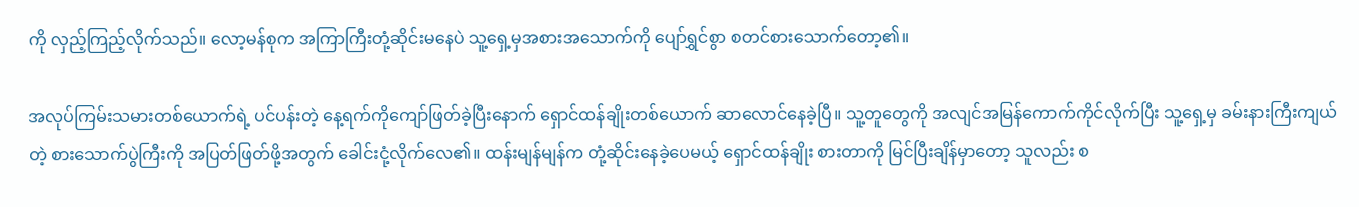ကို လှည့်ကြည့်လိုက်သည်။ လော့မန်စုက အကြာကြီးတုံ့ဆိုင်းမနေပဲ သူ့ရှေ့မှအစားအသောက်ကို ပျော်ရွှင်စွာ စတင်စားသောက်တော့၏။

အလုပ်ကြမ်းသမားတစ်ယောက်ရဲ့ ပင်ပန်းတဲ့ နေ့ရက်ကိုကျော်ဖြတ်ခဲ့ပြီးနောက် ရှောင်ထန်ချိုးတစ်ယောက် ဆာလောင်နေခဲ့ပြီ။ သူ့တူတွေကို အလျင်အမြန်ကောက်ကိုင်လိုက်ပြီး သူ့ရှေ့မှ ခမ်းနားကြီးကျယ်တဲ့ စားသောက်ပွဲကြီးကို အပြတ်ဖြတ်ဖို့အတွက် ခေါင်းငုံ့လိုက်လေ၏။ ထန်းမျန်မျန်က တုံ့ဆိုင်းနေခဲ့ပေမယ့် ရှောင်ထန်ချိုး စားတာကို မြင်ပြီးချိန်မှာတော့ သူလည်း စ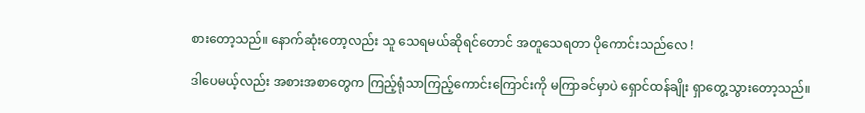စားတော့သည်။ နောက်ဆုံးတော့လည်း သူ သေရမယ်ဆိုရင်တောင် အတူသေရတာ ပိုကောင်းသည်လေ !

ဒါပေမယ့်လည်း အစားအစာတွေက ကြည့်ရုံသာကြည့်ကောင်းကြောင်းကို မကြာခင်မှာပဲ ရှောင်ထန်ချိုး ရှာတွေ့သွားတော့သည်။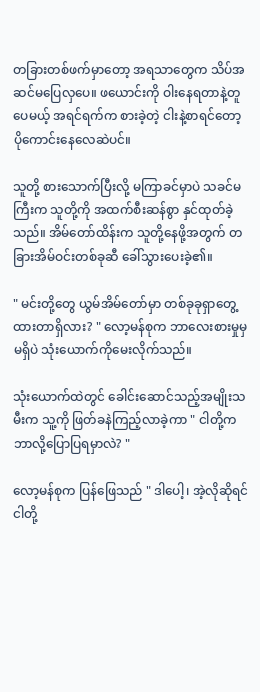တခြားတစ်ဖက်မှာတော့ အရသာတွေက သိပ်အဆင်မပြေလှပေ။ ဖယောင်းကို ဝါးနေရတာနဲ့တူပေမယ့် အရင်ရက်က စားခဲ့တဲ့ ငါးနဲ့စာရင်တော့ ပိုကောင်းနေလေဆဲပင်။

သူတို့ စားသောက်ပြီးလို့ မကြာခင်မှာပဲ သခင်မကြီးက သူတို့ကို အထက်စီးဆန်စွာ နှင်ထုတ်ခဲ့သည်။ အိမ်တော်ထိန်းက သူတို့နေဖို့အတွက် တခြားအိမ်ဝင်းတစ်ခုဆီ ခေါ်သွားပေးခဲ့၏။

" မင်းတို့တွေ ယွမ်အိမ်တော်မှာ တစ်ခုခုရှာတွေ့ထားတာရှိလား? " လော့မန်စုက ဘာလေးစားမှုမှမရှိပဲ သုံးယောက်ကိုမေးလိုက်သည်။

သုံးယောက်ထဲတွင် ခေါင်းဆောင်သည့်အမျိုးသမီးက သူ့ကို ဖြတ်ခနဲကြည့်လာခဲ့ကာ " ငါတို့က ဘာလို့ပြောပြရမှာလဲ? "

လော့မန်စုက ပြန်ဖြေသည် " ဒါပေါ့၊ အဲ့လိုဆိုရင် ငါတို့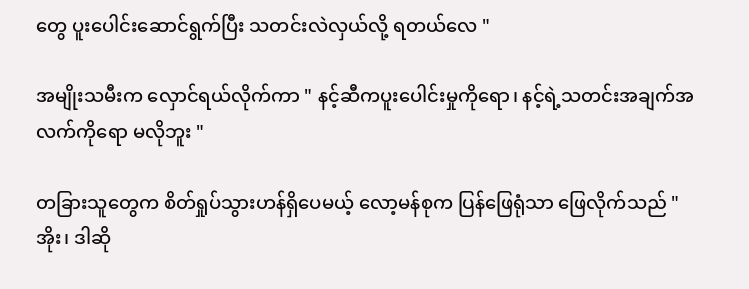တွေ ပူးပေါင်းဆောင်ရွက်ပြီး သတင်းလဲလှယ်လို့ ရတယ်လေ "

အမျိုးသမီးက လှောင်ရယ်လိုက်ကာ " နင့်ဆီကပူးပေါင်းမှုကိုရော၊ နင့်ရဲ့သတင်းအချက်အလက်ကိုရော မလိုဘူး "

တခြားသူတွေက စိတ်ရှုပ်သွားဟန်ရှိပေမယ့် လော့မန်စုက ပြန်ဖြေရုံသာ ဖြေလိုက်သည် " အိုး၊ ဒါဆို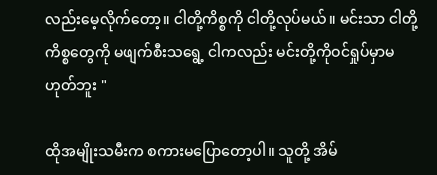လည်းမေ့လိုက်တော့။ ငါတို့ကိစ္စကို ငါတို့လုပ်မယ်။ မင်းသာ ငါတို့ကိစ္စတွေကို မဖျက်စီးသရွေ့ ငါကလည်း မင်းတို့ကိုဝင်ရှုပ်မှာမဟုတ်ဘူး "

ထိုအမျိုးသမီးက စကားမပြောတော့ပါ။ သူတို့ အိမ်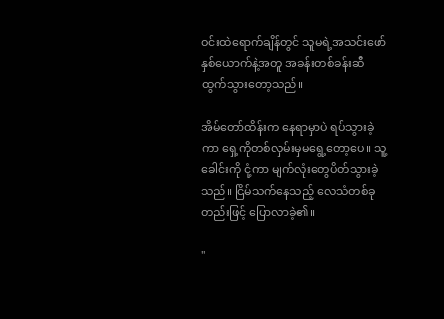ဝင်းထဲရောက်ချိန်တွင် သူမရဲ့အသင်းဖော်နှစ်ယောက်နဲ့အတူ အခန်းတစ်ခန်းဆီ ထွက်သွားတော့သည်။

အိမ်တော်ထိန်းက နေရာမှာပဲ ရပ်သွားခဲ့ကာ ရှေ့ကိုတစ်လှမ်းမှမရွေ့တော့ပေ။ သူ့ခေါင်းကို ငုံ့ကာ မျက်လုံးတွေပိတ်သွားခဲ့သည်။ ငြိမ်သက်နေသည့် လေသံတစ်ခုတည်းဖြင့် ပြောလာခဲ့၏။

"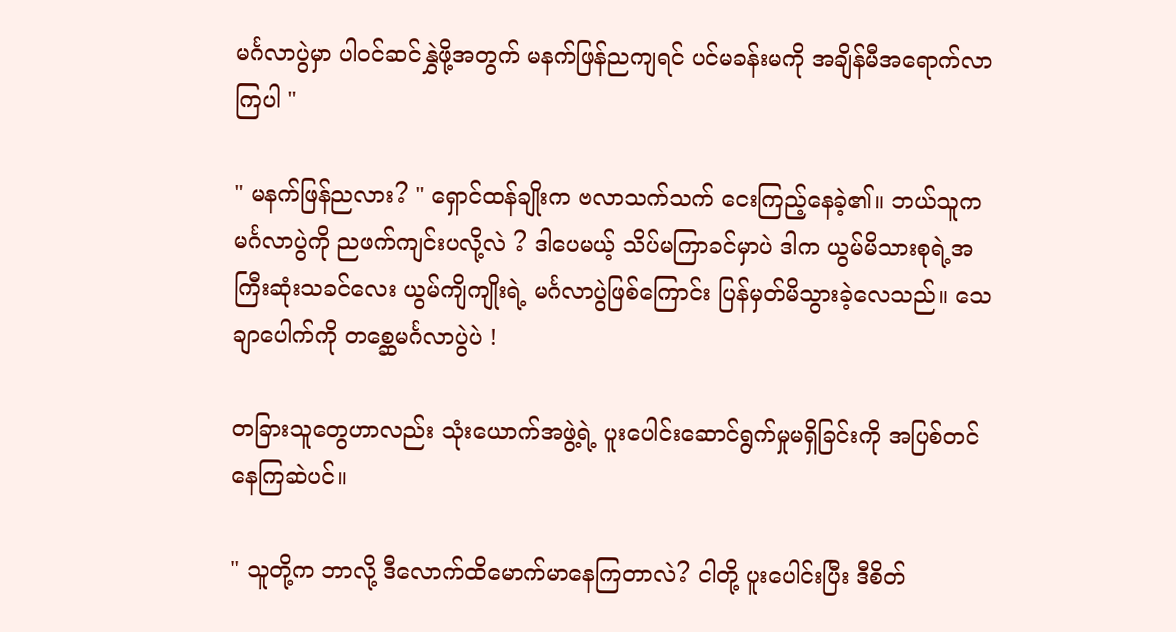မင်္ဂလာပွဲမှာ ပါဝင်ဆင်နွှဲဖို့အတွက် မနက်ဖြန်ညကျရင် ပင်မခန်းမကို အချိန်မီအရောက်လာကြပါ "

" မနက်ဖြန်ညလား? " ရှောင်ထန်ချိုးက ဗလာသက်သက် ငေးကြည့်နေခဲ့၏။ ဘယ်သူက မင်္ဂလာပွဲကို ညဖက်ကျင်းပလို့လဲ ? ဒါပေမယ့် သိပ်မကြာခင်မှာပဲ ဒါက ယွမ်မိသားစုရဲ့အကြီးဆုံးသခင်လေး ယွမ်ကျိကျိုးရဲ့ မင်္ဂလာပွဲဖြစ်ကြောင်း ပြန်မှတ်မိသွားခဲ့လေသည်။ သေချာပေါက်ကို တစ္ဆေမင်္ဂလာပွဲပဲ !

တခြားသူတွေဟာလည်း သုံးယောက်အဖွဲ့ရဲ့ ပူး‌ပေါင်းဆောင်ရွက်မှုမရှိခြင်းကို အပြစ်တင်နေကြဆဲပင်။

" သူတို့က ဘာလို့ ဒီလောက်ထိမောက်မာနေကြတာလဲ? ငါတို့ ပူးပေါင်းပြီး ဒီစိတ်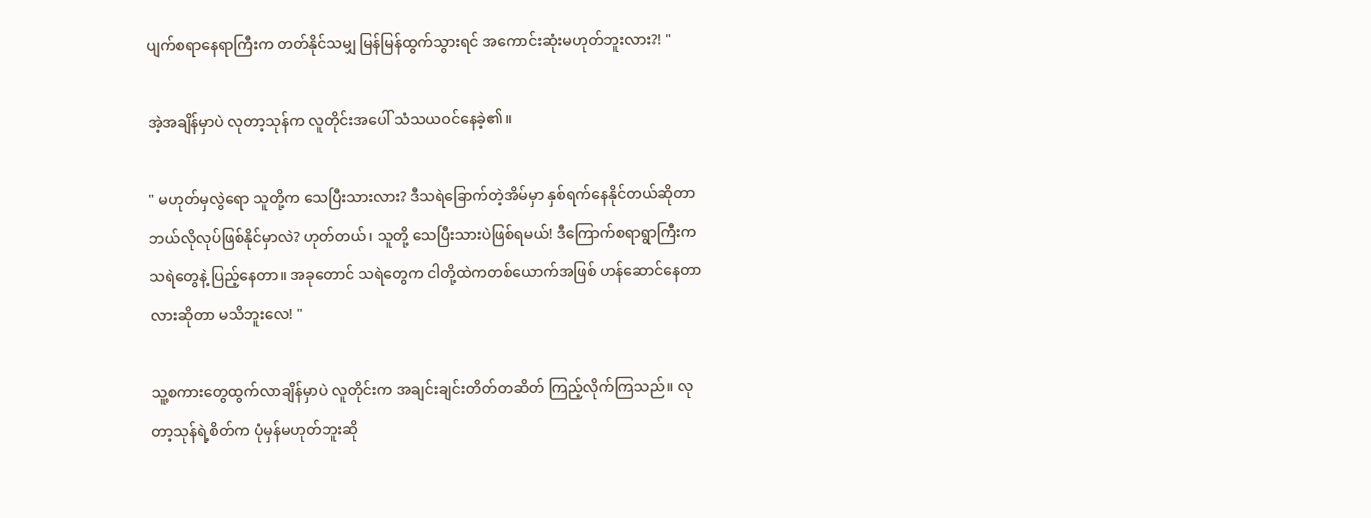ပျက်စရာနေရာကြီးက တတ်နိုင်သမျှ မြန်မြန်ထွက်သွားရင် အကောင်းဆုံးမဟုတ်ဘူးလား?! "

အဲ့အချိန်မှာပဲ လုတာ့သုန်က လူတိုင်းအပေါ် သံသယဝင်နေခဲ့၏။

" မဟုတ်မှလွဲရော သူတို့က သေပြီးသားလား? ဒီသရဲခြောက်တဲ့အိမ်မှာ နှစ်ရက်နေနိုင်တယ်ဆိုတာ ဘယ်လိုလုပ်ဖြစ်နိုင်မှာလဲ? ဟုတ်တယ်၊ သူတို့ သေပြီးသားပဲဖြစ်ရမယ်! ဒီကြောက်စရာရွာကြီးက သရဲတွေနဲ့ ပြည့်နေတာ။ အခုတောင် သရဲတွေက ငါတို့ထဲကတစ်ယောက်အဖြစ် ဟန်ဆောင်နေတာလားဆိုတာ မသိဘူးလေ! "

သူ့စကားတွေထွက်လာချိန်မှာပဲ လူတိုင်းက အချင်းချင်းတိတ်တဆိတ် ကြည့်လိုက်ကြသည်။ ‌လုတာ့သုန်ရဲ့စိတ်က ပုံမှန်မဟုတ်ဘူးဆို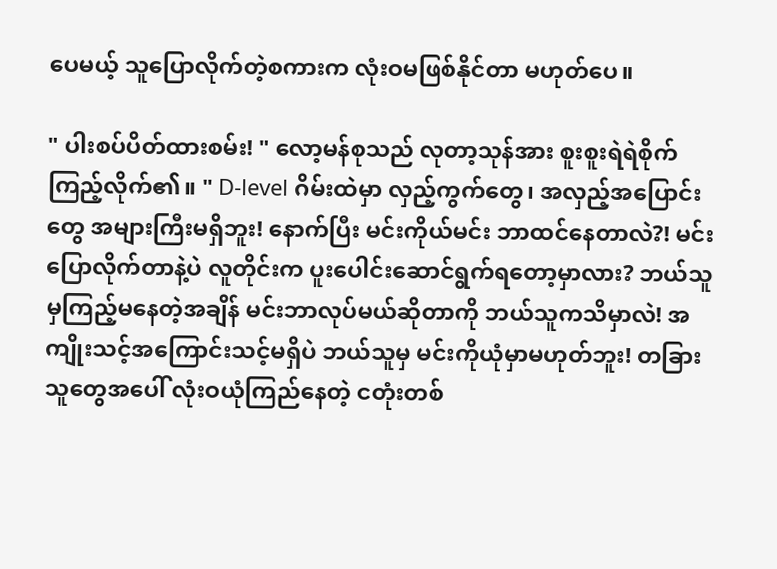ပေမယ့် သူပြောလိုက်တဲ့စကားက လုံးဝမဖြစ်နိုင်တာ မဟုတ်ပေ။

" ပါးစပ်ပိတ်ထားစမ်း! " လော့မန်စုသည် လုတာ့သုန်အား စူးစူးရဲရဲစိုက်ကြည့်လိုက်၏။ " D-level ဂိမ်းထဲမှာ လှည့်ကွက်တွေ၊ အလှည့်အပြောင်းတွေ အများကြီးမရှိဘူး! နောက်ပြီး မင်းကိုယ်မင်း ဘာထင်နေတာလဲ?! မင်းပြောလိုက်တာနဲ့ပဲ လူတိုင်းက ပူးပေါင်းဆောင်ရွက်ရတော့မှာလား? ဘယ်သူမှကြည့်မနေတဲ့အချိန် မင်းဘာလုပ်မယ်ဆိုတာကို ဘယ်သူကသိမှာလဲ! အကျိုးသင့်အကြောင်းသင့်မရှိပဲ ဘယ်သူမှ မင်းကိုယုံမှာမဟုတ်ဘူး! တခြားသူတွေအပေါ် လုံးဝယုံကြည်နေတဲ့ ငတုံးတစ်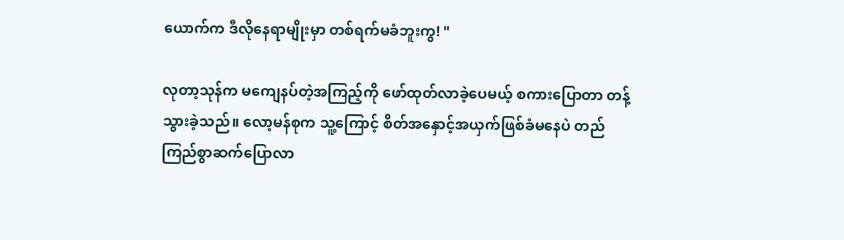ယောက်က ဒီလိုနေရာမျိုးမှာ တစ်ရက်မခံဘူးကွ! "

လုတာ့သုန်က ‌မကျေနပ်တဲ့အကြည့်ကို ဖော်ထုတ်လာခဲ့ပေမယ့် စကားပြောတာ တန့်သွားခဲ့သည်။ လော့မန်စုက သူ့ကြောင့် စိတ်အနှောင့်အယှက်ဖြစ်ခံမနေပဲ တည်ကြည်စွာဆက်ပြောလာ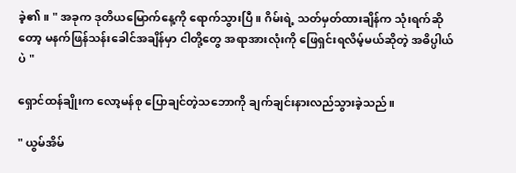ခဲ့၏။ " အခုက ဒုတိယမြောက်နေ့ကို ရောက်သွားပြီ။ ဂိမ်းရဲ့ သတ်မှတ်ထားချိန်က သုံးရက်ဆိုတော့ မနက်ဖြန်သန်းခေါင်အချိန်မှာ ငါတို့တွေ အရာအားလုံးကို ဖြေရှင်းရလိမ့်မယ်ဆိုတဲ့ အဓိပ္ပါယ်ပဲ "

ရှောင်ထန်ချိုးက လော့မန်စု ပြောချင်တဲ့သဘောကို ချက်ချင်းနားလည်သွားခဲ့သည်။

" ယွမ်အိမ်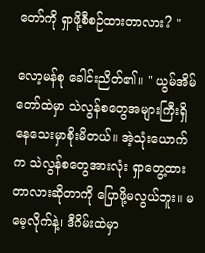တော်ကို ရှာဖို့စီစဉ်ထားတာလား? "

လော့မန်စု ခေါင်းညိတ်၏။ " ယွမ်အိမ်တော်ထဲမှာ သဲလွန်စတွေအများကြီးရှိနေသေးမှာစိုးမိတယ်။ အဲ့သုံးယောက်က သဲလွန်စတွေအားလုံး ရှာတွေ့ထားတာလားဆိုတာကို ပြောဖို့မလွယ်ဘူး။ မမေ့လိုက်နဲ့၊ ဒီဂိမ်းထဲမှာ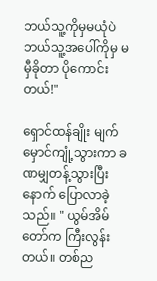ဘယ်သူ့ကိုမှမယုံပဲ ဘယ်သူ့အပေါ်ကိုမှ မမှီခိုတာ ပိုကောင်းတယ်!"

ရှောင်ထန်ချိုး မျက်မှောင်ကျုံ့သွားကာ ခဏမျှတန့်သွားပြီးနောက် ပြောလာခဲ့သည်။ " ယွမ်အိမ်တော်က ကြီးလွန်းတယ်။ တစ်ည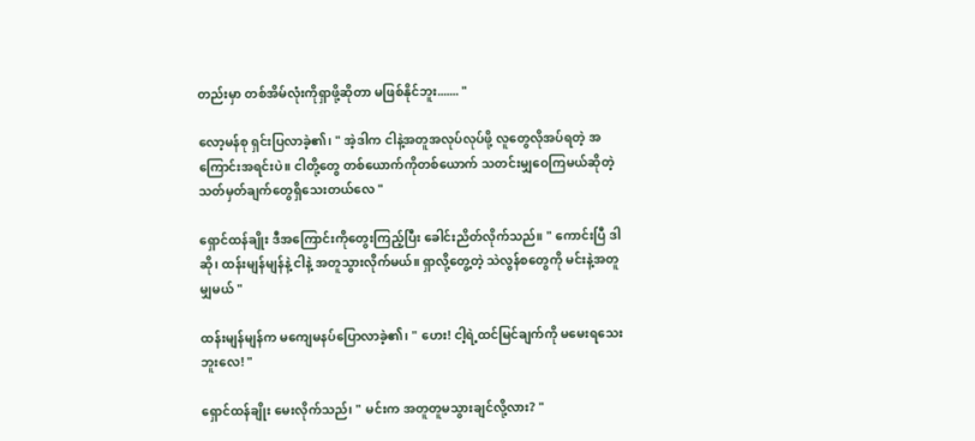တည်းမှာ တစ်အိမ်လုံးကိုရှာဖို့ဆိုတာ မဖြစ်နိုင်ဘူး....... "

လော့မန်စု ရှင်းပြလာခဲ့၏၊ " အဲ့ဒါက ငါနဲ့အတူအလုပ်လုပ်ဖို့ လူတွေလိုအပ်ရတဲ့ အကြောင်းအရင်းပဲ။ ငါတို့တွေ တစ်ယောက်ကိုတစ်ယောက် သတင်းမျှဝေကြမယ်ဆိုတဲ့ သတ်မှတ်ချက်တွေရှိသေးတယ်လေ "

ရှောင်ထန်ချိုး ဒီအကြောင်းကိုတွေးကြည့်ပြီး ခေါင်းညိတ်လိုက်သည်။ " ကောင်းပြီ ဒါဆို၊ ထန်းမျန်မျန်နဲ့ ငါနဲ့ အတူသွားလိုက်မယ်။ ရှာလို့တွေ့တဲ့ သဲလွန်စတွေကို မင်းနဲ့အတူမျှမယ် "

ထန်းမျန်မျန်က မကျေမနပ်ပြောလာခဲ့၏၊ " ဟေး! ငါ့ရဲ့ထင်မြင်ချက်ကို မမေးရသေးဘူးလေ! "

ရှောင်ထန်ချိုး မေးလိုက်သည်၊ " မင်းက အတူတူမသွားချင်လို့လား? "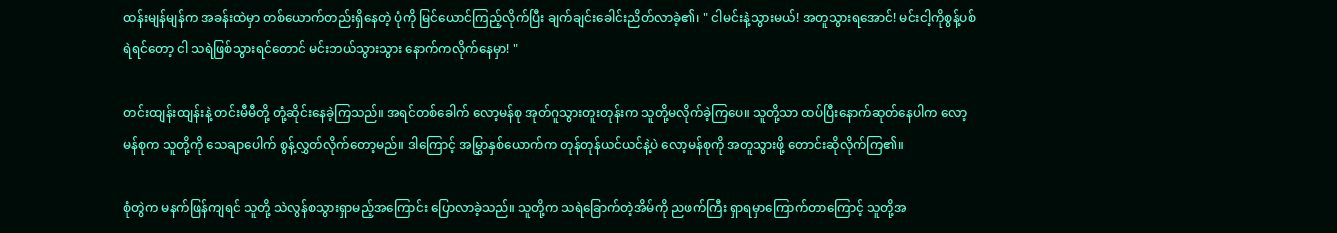ထန်းမျန်မျန်က အခန်းထဲမှာ တစ်ယောက်တည်းရှိနေတဲ့ ပုံကို မြင်ယောင်ကြည့်လိုက်ပြီး ချက်ချင်းခေါင်းညိတ်လာခဲ့၏၊ " ငါမင်းနဲ့သွားမယ်! အတူသွားရအောင်! မင်းငါ့ကိုစွန့်ပစ်ရဲရင်တော့ ငါ သရဲဖြစ်သွားရင်တောင် မင်းဘယ်သွားသွား နောက်ကလိုက်နေမှာ! "

တင်းထျန်းထျန်းနဲ့ တင်းမီမီတို့ တုံ့ဆိုင်းနေခဲ့ကြသည်။ အရင်တစ်ခေါက် လော့မန်စု အုတ်ဂူသွားတူးတုန်းက သူတို့မလိုက်ခဲ့ကြပေ။ သူတို့သာ ထပ်ပြီးနောက်ဆုတ်နေပါက လော့မန်စုက သူတို့ကို သေချာပေါက် စွန့်လွှတ်လိုက်တော့မည်။ ဒါကြောင့် အမြွှာနှစ်ယောက်က တုန်တုန်ယင်ယင်နဲ့ပဲ လော့မန်စုကို အတူသွားဖို့ တောင်းဆိုလိုက်ကြ၏။

စုံတွဲက မနက်ဖြန်ကျရင် သူတို့ သဲလွန်စသွားရှာမည့်အကြောင်း ပြောလာခဲ့သည်။ သူတို့က သရဲခြောက်တဲ့အိမ်ကို ညဖက်ကြီး ရှာရမှာကြောက်တာကြောင့် သူတို့အ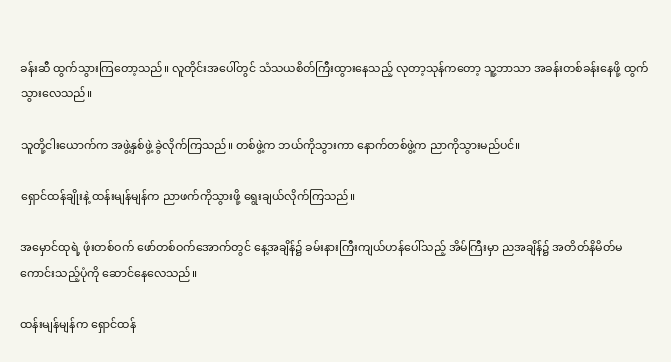ခန်းဆီ ထွက်သွားကြတော့သည်။ လူတိုင်းအပေါ်တွင် သံသယစိတ်ကြီးထွားနေသည့် လုတာ့သုန်ကတော့ သူ့ဘာသာ အခန်းတစ်ခန်းနေဖို့ ထွက်သွားလေသည်။

သူတို့ငါးယောက်က အဖွဲ့နှစ်ဖွဲ့ ခွဲလိုက်ကြသည်။ တစ်ဖွဲ့က ဘယ်ကိုသွားကာ နောက်တစ်ဖွဲ့က ညာကိုသွားမည်ပင်။

ရှောင်ထန်ချိုးနဲ့ ထန်းမျန်မျန်က ညာဖက်ကိုသွားဖို့ ရွေးချယ်လိုက်ကြသည်။

အမှောင်ထုရဲ့ ဖုံးတစ်ဝက် ဖော်တစ်ဝက်အောက်တွင် နေ့အချိန်၌ ခမ်းနားကြီးကျယ်ဟန်ပေါ်သည့် အိမ်ကြီးမှာ ညအချိန်၌ အတိတ်နိမိတ်မကောင်းသည့်ပုံကို ဆောင်နေလေသည်။

ထန်းမျန်မျန်က ရှောင်ထန်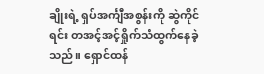ချိုးရဲ့ ရှပ်အင်္ကျီအစွန်းကို ဆွဲကိုင်ရင်း တအင့်အင့်ရှိုက်သံထွက်နေခဲ့သည်။ ရှောင်ထန်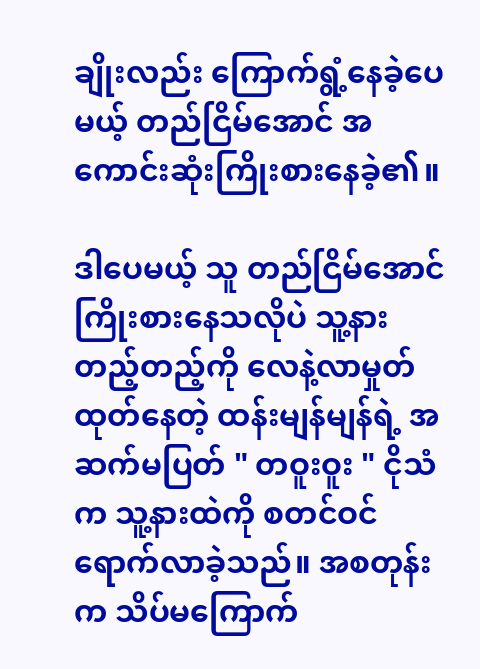ချိုးလည်း ကြောက်ရွံ့နေခဲ့ပေမယ့် တည်ငြိမ်အောင် အကောင်းဆုံးကြိုးစားနေခဲ့၏။

ဒါပေမယ့် သူ တည်ငြိမ်အောင်ကြိုးစားနေသလိုပဲ သူ့နားတည့်တည့်ကို လေနဲ့လာမှုတ်ထုတ်နေတဲ့ ထန်းမျန်မျန်ရဲ့ အဆက်မပြတ် " တဝူးဝူး " ငိုသံက သူ့နားထဲကို စတင်ဝင်ရောက်လာခဲ့သည်။ အစတုန်းက သိပ်မကြောက်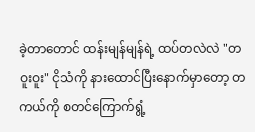ခဲ့တာတောင် ထန်းမျန်မျန်ရဲ့ ထပ်တလဲလဲ "တဝူးဝူး" ငိုသံကို နားထောင်ပြီးနောက်မှာတော့ တကယ်ကို စတင်ကြောက်ရွံ့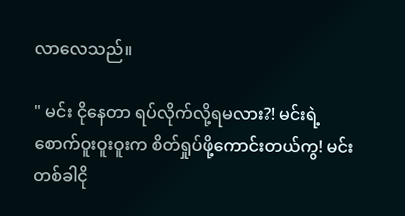လာလေသည်။

" မင်း ငိုနေတာ ရပ်လိုက်လို့ရမလား?! မင်းရဲ့ စောက်ဝူးဝူးဝူးက စိတ်ရှုပ်ဖို့ကောင်းတယ်ကွ! မင်းတစ်ခါငို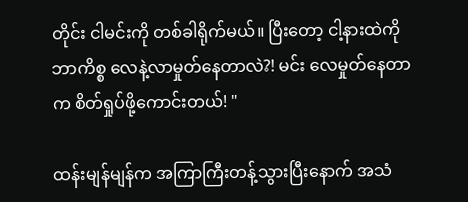တိုင်း ငါမင်းကို တစ်ခါရိုက်မယ်။ ပြီးတော့ ငါ့နားထဲကို ဘာကိစ္စ လေနဲ့လာမှုတ်နေတာလဲ?! မင်း လေမှုတ်နေတာက စိတ်ရှုပ်ဖို့ကောင်းတယ်! "

ထန်းမျန်မျန်က အကြာကြီးတန့်သွားပြီးနောက် အသံ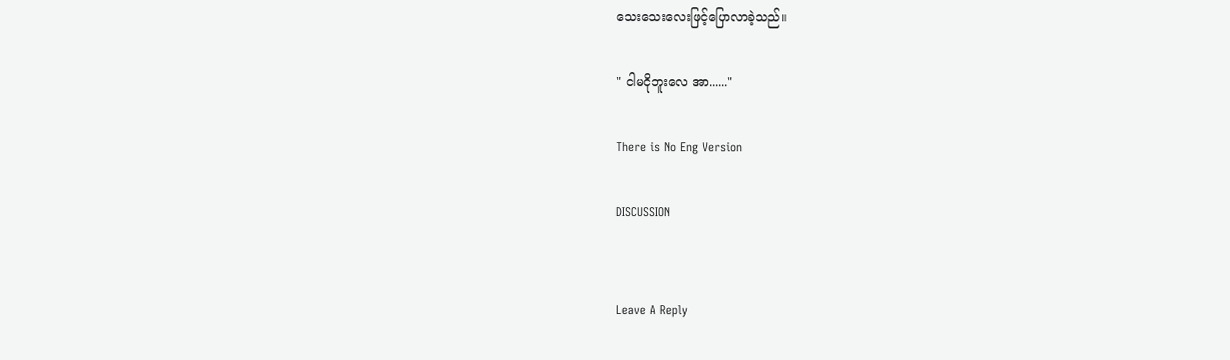သေးသေးလေးဖြင့်ပြောလာခဲ့သည်။

" ငါမငိုဘူးလေ အာ......"

There is No Eng Version

DISCUSSION


Leave A Reply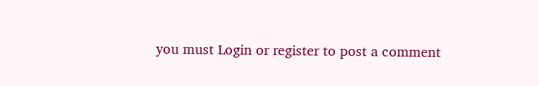you must Login or register to post a comment